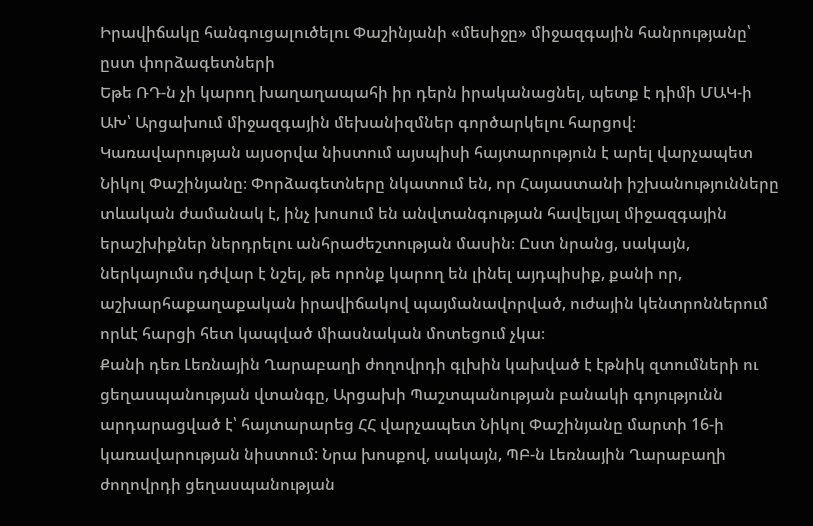Իրավիճակը հանգուցալուծելու Փաշինյանի «մեսիջը» միջազգային հանրությանը՝ ըստ փորձագետների
Եթե ՌԴ-ն չի կարող խաղաղապահի իր դերն իրականացնել, պետք է դիմի ՄԱԿ-ի ԱԽ՝ Արցախում միջազգային մեխանիզմներ գործարկելու հարցով։ Կառավարության այսօրվա նիստում այսպիսի հայտարություն է արել վարչապետ Նիկոլ Փաշինյանը։ Փորձագետները նկատում են, որ Հայաստանի իշխանությունները տևական ժամանակ է, ինչ խոսում են անվտանգության հավելյալ միջազգային երաշխիքներ ներդրելու անհրաժեշտության մասին։ Ըստ նրանց, սակայն, ներկայումս դժվար է նշել, թե որոնք կարող են լինել այդպիսիք, քանի որ, աշխարհաքաղաքական իրավիճակով պայմանավորված, ուժային կենտրոններում որևէ հարցի հետ կապված միասնական մոտեցում չկա։
Քանի դեռ Լեռնային Ղարաբաղի ժողովրդի գլխին կախված է էթնիկ զտումների ու ցեղասպանության վտանգը, Արցախի Պաշտպանության բանակի գոյությունն արդարացված է՝ հայտարարեց ՀՀ վարչապետ Նիկոլ Փաշինյանը մարտի 16-ի կառավարության նիստում: Նրա խոսքով, սակայն, ՊԲ-ն Լեռնային Ղարաբաղի ժողովրդի ցեղասպանության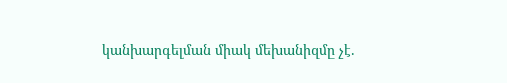կանխարգելման միակ մեխանիզմը չէ.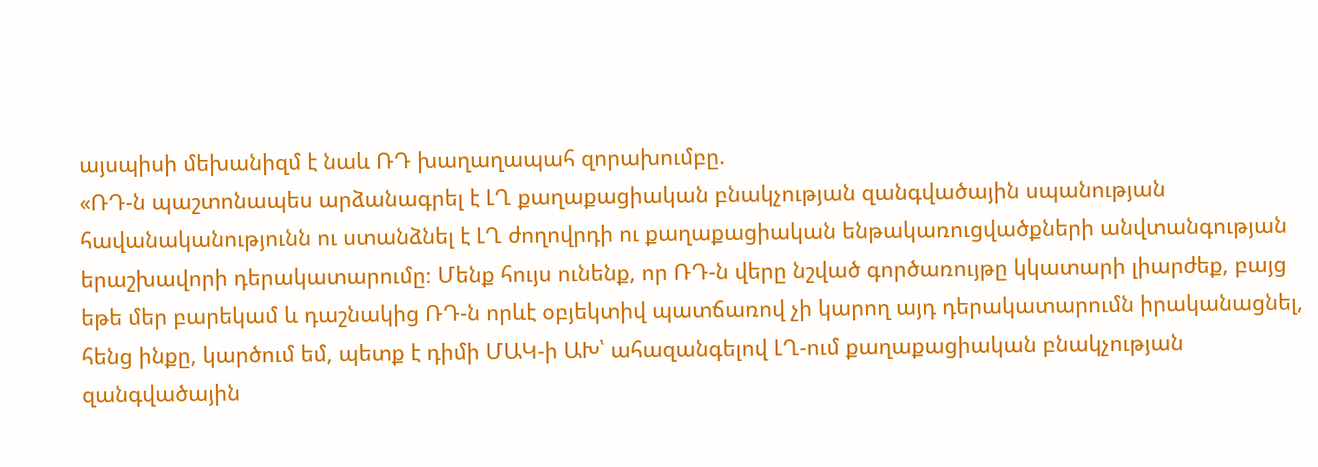այսպիսի մեխանիզմ է նաև ՌԴ խաղաղապահ զորախումբը.
«ՌԴ-ն պաշտոնապես արձանագրել է ԼՂ քաղաքացիական բնակչության զանգվածային սպանության հավանականությունն ու ստանձնել է ԼՂ ժողովրդի ու քաղաքացիական ենթակառուցվածքների անվտանգության երաշխավորի դերակատարումը։ Մենք հույս ունենք, որ ՌԴ-ն վերը նշված գործառույթը կկատարի լիարժեք, բայց եթե մեր բարեկամ և դաշնակից ՌԴ-ն որևէ օբյեկտիվ պատճառով չի կարող այդ դերակատարումն իրականացնել, հենց ինքը, կարծում եմ, պետք է դիմի ՄԱԿ-ի ԱԽ՝ ահազանգելով ԼՂ-ում քաղաքացիական բնակչության զանգվածային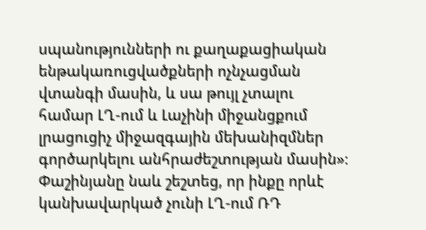սպանությունների ու քաղաքացիական ենթակառուցվածքների ոչնչացման վտանգի մասին, և սա թույլ չտալու համար ԼՂ-ում և Լաչինի միջանցքում լրացուցիչ միջազգային մեխանիզմներ գործարկելու անհրաժեշտության մասին»։
Փաշինյանը նաև շեշտեց, որ ինքը որևէ կանխավարկած չունի ԼՂ-ում ՌԴ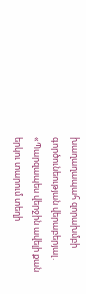խաղաղապահ զորախմբի գործունեության վերաբերյալ․
«Պարզապես վերջին ավելի քան երկու տարում տեղի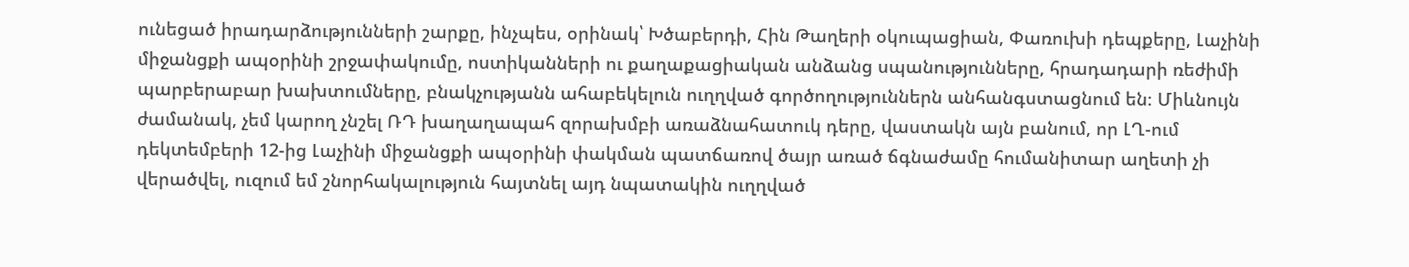ունեցած իրադարձությունների շարքը, ինչպես, օրինակ՝ Խծաբերդի, Հին Թաղերի օկուպացիան, Փառուխի դեպքերը, Լաչինի միջանցքի ապօրինի շրջափակումը, ոստիկանների ու քաղաքացիական անձանց սպանությունները, հրադադարի ռեժիմի պարբերաբար խախտումները, բնակչությանն ահաբեկելուն ուղղված գործողություններն անհանգստացնում են։ Միևնույն ժամանակ, չեմ կարող չնշել ՌԴ խաղաղապահ զորախմբի առաձնահատուկ դերը, վաստակն այն բանում, որ ԼՂ-ում դեկտեմբերի 12-ից Լաչինի միջանցքի ապօրինի փակման պատճառով ծայր առած ճգնաժամը հումանիտար աղետի չի վերածվել, ուզում եմ շնորհակալություն հայտնել այդ նպատակին ուղղված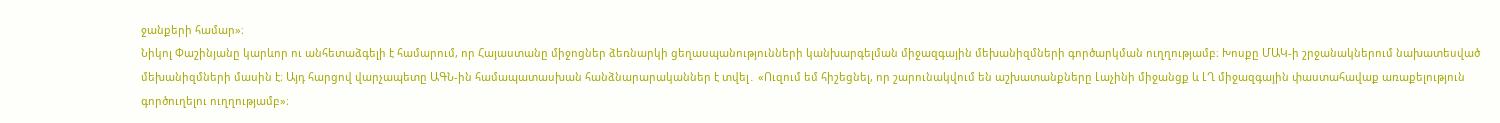ջանքերի համար»։
Նիկոլ Փաշինյանը կարևոր ու անհետաձգելի է համարում, որ Հայաստանը միջոցներ ձեռնարկի ցեղասպանությունների կանխարգելման միջազգային մեխանիզմների գործարկման ուղղությամբ։ Խոսքը ՄԱԿ-ի շրջանակներում նախատեսված մեխանիզմների մասին է։ Այդ հարցով վարչապետը ԱԳՆ-ին համապատասխան հանձնարարականներ է տվել․ «Ուզում եմ հիշեցնել, որ շարունակվում են աշխատանքները Լաչինի միջանցք և ԼՂ միջազգային փաստահավաք առաքելություն գործուղելու ուղղությամբ»։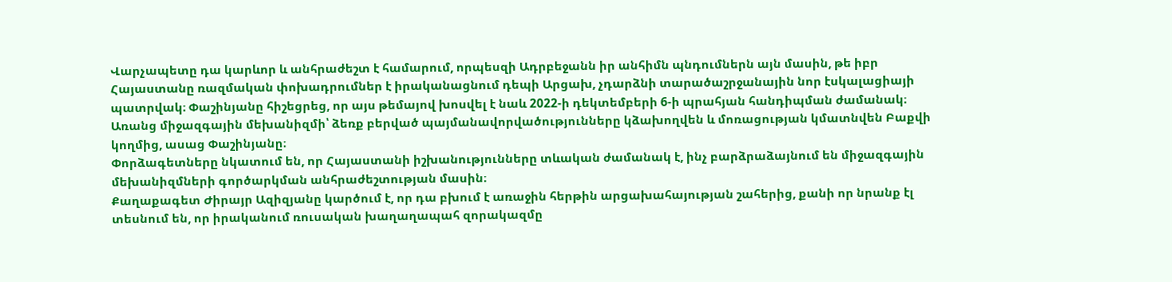Վարչապետը դա կարևոր և անհրաժեշտ է համարում, որպեսզի Ադրբեջանն իր անհիմն պնդումներն այն մասին, թե իբր Հայաստանը ռազմական փոխադրումներ է իրականացնում դեպի Արցախ, չդարձնի տարածաշրջանային նոր էսկալացիայի պատրվակ։ Փաշինյանը հիշեցրեց, որ այս թեմայով խոսվել է նաև 2022-ի դեկտեմբերի 6-ի պրահյան հանդիպման ժամանակ։ Առանց միջազգային մեխանիզմի՝ ձեռք բերված պայմանավորվածությունները կձախողվեն և մոռացության կմատնվեն Բաքվի կողմից, ասաց Փաշինյանը։
Փորձագետները նկատում են, որ Հայաստանի իշխանությունները տևական ժամանակ է, ինչ բարձրաձայնում են միջազգային մեխանիզմների գործարկման անհրաժեշտության մասին։
Քաղաքագետ Ժիրայր Ազիզյանը կարծում է, որ դա բխում է առաջին հերթին արցախահայության շահերից, քանի որ նրանք էլ տեսնում են, որ իրականում ռուսական խաղաղապահ զորակազմը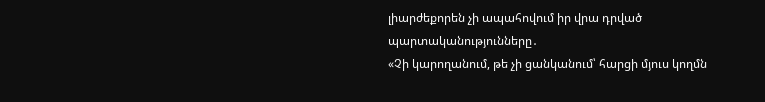լիարժեքորեն չի ապահովում իր վրա դրված պարտականությունները․
«Չի կարողանում, թե չի ցանկանում՝ հարցի մյուս կողմն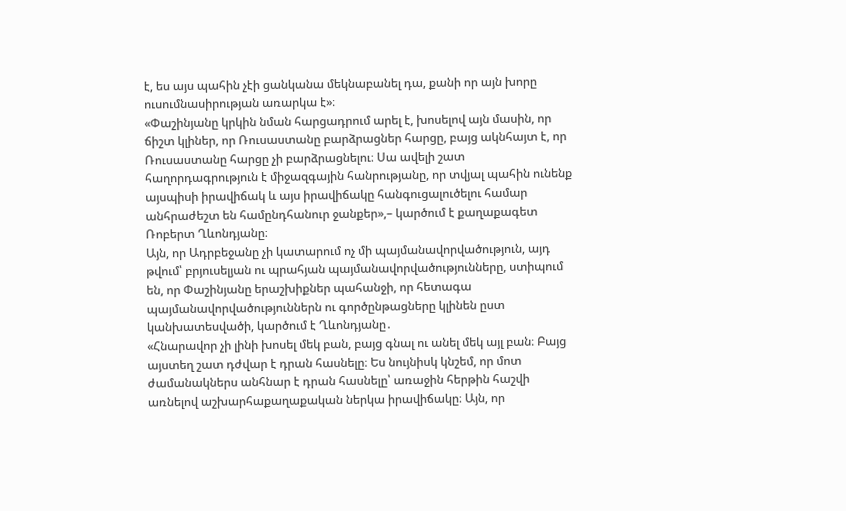է, ես այս պահին չէի ցանկանա մեկնաբանել դա, քանի որ այն խորը ուսումնասիրության առարկա է»։
«Փաշինյանը կրկին նման հարցադրում արել է, խոսելով այն մասին, որ ճիշտ կլիներ, որ Ռուսաստանը բարձրացներ հարցը, բայց ակնհայտ է, որ Ռուսաստանը հարցը չի բարձրացնելու։ Սա ավելի շատ հաղորդագրություն է միջազգային հանրությանը, որ տվյալ պահին ունենք այսպիսի իրավիճակ և այս իրավիճակը հանգուցալուծելու համար անհրաժեշտ են համընդհանուր ջանքեր»,– կարծում է քաղաքագետ Ռոբերտ Ղևոնդյանը։
Այն, որ Ադրբեջանը չի կատարում ոչ մի պայմանավորվածություն, այդ թվում՝ բրյուսելյան ու պրահյան պայմանավորվածությունները, ստիպում են, որ Փաշինյանը երաշխիքներ պահանջի, որ հետագա պայմանավորվածություններն ու գործընթացները կլինեն ըստ կանխատեսվածի, կարծում է Ղևոնդյանը․
«Հնարավոր չի լինի խոսել մեկ բան, բայց գնալ ու անել մեկ այլ բան։ Բայց այստեղ շատ դժվար է դրան հասնելը։ Ես նույնիսկ կնշեմ, որ մոտ ժամանակներս անհնար է դրան հասնելը՝ առաջին հերթին հաշվի առնելով աշխարհաքաղաքական ներկա իրավիճակը։ Այն, որ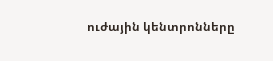ուժային կենտրոնները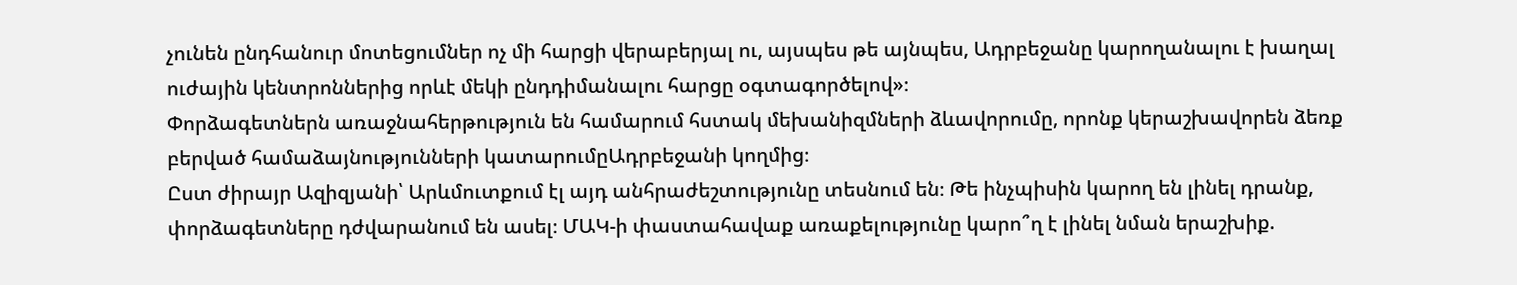չունեն ընդհանուր մոտեցումներ ոչ մի հարցի վերաբերյալ ու, այսպես թե այնպես, Ադրբեջանը կարողանալու է խաղալ ուժային կենտրոններից որևէ մեկի ընդդիմանալու հարցը օգտագործելով»։
Փորձագետներն առաջնահերթություն են համարում հստակ մեխանիզմների ձևավորումը, որոնք կերաշխավորեն ձեռք բերված համաձայնությունների կատարումըԱդրբեջանի կողմից։
Ըստ ժիրայր Ազիզյանի՝ Արևմուտքում էլ այդ անհրաժեշտությունը տեսնում են։ Թե ինչպիսին կարող են լինել դրանք, փորձագետները դժվարանում են ասել։ ՄԱԿ-ի փաստահավաք առաքելությունը կարո՞ղ է լինել նման երաշխիք.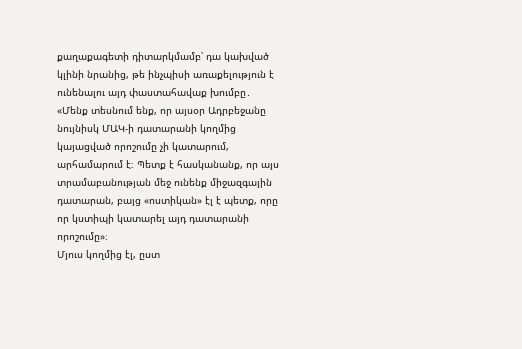քաղաքագետի դիտարկմամբ՝ դա կախված կլինի նրանից, թե ինչպիսի առաքելություն է ունենալու այդ փաստահավաք խումբը․
«Մենք տեսնում ենք, որ այսօր Ադրբեջանը նույնիսկ ՄԱԿ-ի դատարանի կողմից կայացված որոշումը չի կատարում, արհամարում է։ Պետք է հասկանանք, որ այս տրամաբանության մեջ ունենք միջազգային դատարան, բայց «ոստիկան» էլ է պետք, որը որ կստիպի կատարել այդ դատարանի որոշումը»։
Մյուս կողմից էլ, ըստ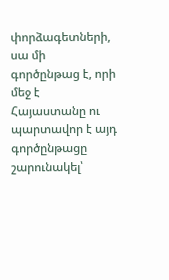փորձագետների, սա մի գործընթաց է, որի մեջ է Հայաստանը ու պարտավոր է այդ գործընթացը շարունակել՝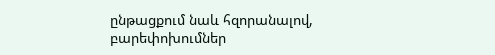ընթացքում նաև հզորանալով, բարեփոխումներ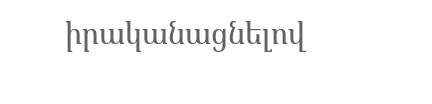իրականացնելով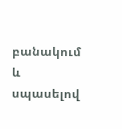բանակում և սպասելով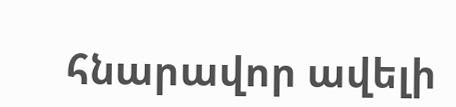հնարավոր ավելի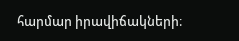հարմար իրավիճակների։